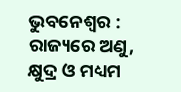ଭୁବନେଶ୍ୱର : ରାଜ୍ୟରେ ଅଣୁ, କ୍ଷୁଦ୍ର ଓ ମଧ୍ୟମ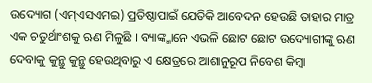ଉଦ୍ୟୋଗ (ଏମ୍ଏସଏମଇ) ପ୍ରତିଷ୍ଠାପାଇଁ ଯେତିକି ଆବେଦନ ହେଉଛି ତାହାର ମାତ୍ର ଏକ ଚତୁର୍ଥାଂଶକୁ ଋଣ ମିଳୁଛି । ବ୍ୟାଙ୍କ୍ମାନେ ଏଭଳି ଛୋଟ ଛୋଟ ଉଦ୍ୟୋଗୀଙ୍କୁ ଋଣ ଦେବାକୁ କୁନ୍ଥୁ କୁନ୍ଥୁ ହେଉଥିବାରୁ ଏ କ୍ଷେତ୍ରରେ ଆଶାନୁରୂପ ନିବେଶ କିମ୍ବା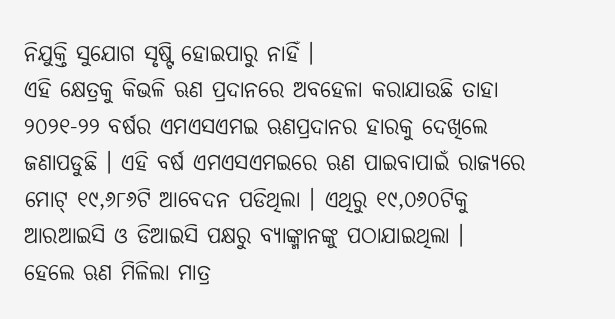ନିଯୁକ୍ତି ସୁଯୋଗ ସୃଷ୍ଟି ହୋଇପାରୁ ନାହିଁ ।
ଏହି କ୍ଷେତ୍ରକୁ କିଭଳି ଋଣ ପ୍ରଦାନରେ ଅବହେଳା କରାଯାଉଛି ତାହା ୨୦୨୧-୨୨ ବର୍ଷର ଏମଏସଏମଇ ଋଣପ୍ରଦାନର ହାରକୁ ଦେଖିଲେ ଜଣାପଡୁଛି । ଏହି ବର୍ଷ ଏମଏସଏମଇରେ ଋଣ ପାଇବାପାଇଁ ରାଜ୍ୟରେ ମୋଟ୍ ୧୯,୬୮୬ଟି ଆବେଦନ ପଡିଥିଲା । ଏଥିରୁ ୧୯,୦୬୦ଟିକୁ ଆରଆଇସି ଓ ଡିଆଇସି ପକ୍ଷରୁ ବ୍ୟାଙ୍କ୍ମାନଙ୍କୁ ପଠାଯାଇଥିଲା ।
ହେଲେ ଋଣ ମିଳିଲା ମାତ୍ର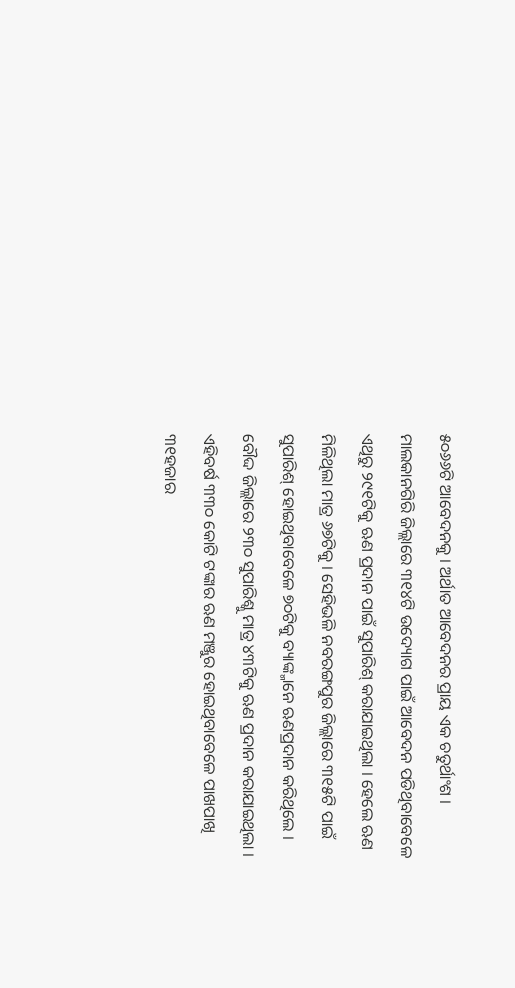୫୦୬୬ଟି ଆବେଦନକୁ । ଅର୍ଥାତ ଆବେଦନର ପ୍ରାୟ ଏକ ଚତୁର୍ଥାଂଶ । ମାଲକାନଗିରି ଜିଲ୍ଲାରେ ୩୧୪ଟି ଉଦ୍ୟୋଗ ପାଇଁ ଆବେଦନ ପଡିଥିବାବେଳେ ଏଥିରୁ ୨୯୧ଟିକୁ ଋଣ ପ୍ରଦାନ ପାଇଁ ସୁପାରିଶ୍ କରାଯାଇଥିଲା । ହେଲେ ଋଣ ମିଳିଥିଲା ମାତ୍ର ୬୭ଟିକୁ । ସେହିଭଳି ନବରଙ୍ଗପୁର ଜିଲ୍ଲାରେ ୩୧୫ଟି ପାଇଁ ସୁପାରିଶ୍ ହୋଇଥିବାବେଳେ ୭୦ଟିକୁ ବ୍ୟାଙ୍କ୍ମାନେ ଋଣପ୍ରଦାନ କରିଥିଲେ । ବୌଦ୍ଦ ଜିଲ୍ଲାରେ ୨୩୦ ସୁପାରିଶ୍କୁ ମାତ୍ର ୪୩ଟିକୁ ଋଣ ପ୍ରଦାନ କରାଯାଇଥିଲା ।
ଏହିବର୍ଷ ୩୩୦ କୋଟି ଟଙ୍କାର ଋଣ ମଞ୍ଜୁର ହୋଇଥିବାବେଳେ ପାଖପାଖି ୩୧ହଜାର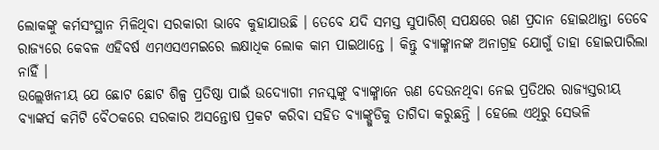ଲୋକଙ୍କୁ କର୍ମସଂସ୍ଥାନ ମିଳିଥିବା ସରକାରୀ ଭାବେ କୁହାଯାଉଛି । ତେବେ ଯଦି ସମସ୍ତ ସୁପାରିଶ୍ ସପକ୍ଷରେ ଋଣ ପ୍ରଦାନ ହୋଇଥାନ୍ତା ତେବେ ରାଜ୍ୟରେ କେବଳ ଏହିବର୍ଷ ଏମଏସଏମଇରେ ଲକ୍ଷାଧିକ ଲୋକ କାମ ପାଇଥାନ୍ତେ । କିନ୍ତୁ ବ୍ୟାଙ୍କ୍ମାନଙ୍କ ଅନାଗ୍ରହ ଯୋଗୁଁ ତାହା ହୋଇପାରିଲା ନାହିଁ ।
ଉଲ୍ଲେଖନୀୟ ଯେ ଛୋଟ ଛୋଟ ଶିଳ୍ପ ପ୍ରତିଷ୍ଠା ପାଇଁ ଉଦ୍ୟୋଗୀ ମନସ୍କଙ୍କୁ ବ୍ୟାଙ୍କ୍ମାନେ ଋଣ ଦେଉନଥିବା ନେଇ ପ୍ରତିଥର ରାଜ୍ୟସ୍ତରୀୟ ବ୍ୟାଙ୍କର୍ସ କମିଟି ବୈଠକରେ ସରକାର ଅସନ୍ତୋଷ ପ୍ରକଟ କରିବା ସହିତ ବ୍ୟାଙ୍କ୍ଗୁଡିକୁ ତାଗିଦା କରୁଛନ୍ତି । ହେଲେ ଏଥିରୁ ସେଭଳି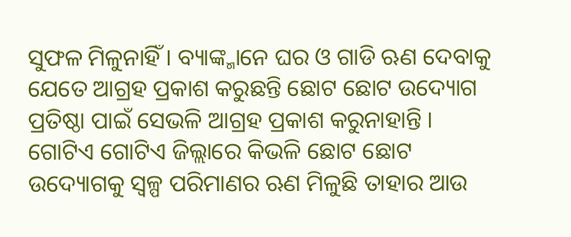ସୁଫଳ ମିଳୁନାହିଁ । ବ୍ୟାଙ୍କ୍ମାନେ ଘର ଓ ଗାଡି ଋଣ ଦେବାକୁ ଯେତେ ଆଗ୍ରହ ପ୍ରକାଶ କରୁଛନ୍ତି ଛୋଟ ଛୋଟ ଉଦ୍ୟୋଗ ପ୍ରତିଷ୍ଠା ପାଇଁ ସେଭଳି ଆଗ୍ରହ ପ୍ରକାଶ କରୁନାହାନ୍ତି ।
ଗୋଟିଏ ଗୋଟିଏ ଜିଲ୍ଲାରେ କିଭଳି ଛୋଟ ଛୋଟ ଉଦ୍ୟୋଗକୁ ସ୍ୱଳ୍ପ ପରିମାଣର ଋଣ ମିଳୁଛି ତାହାର ଆଉ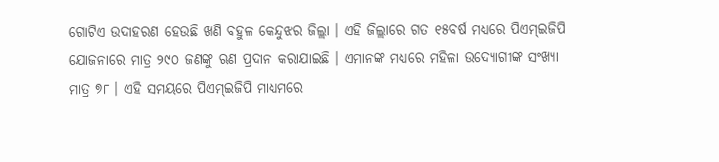ଗୋଟିଏ ଉଦାହରଣ ହେଉଛି ଖଣି ବହୁଳ କେନ୍ଦୁଝର ଜିଲ୍ଲା । ଏହି ଜିଲ୍ଲାରେ ଗତ ୧୫ବର୍ଷ ମଧ୍ୟରେ ପିଏମ୍ଇଜିପି ଯୋଜନାରେ ମାତ୍ର ୨୯୦ ଜଣଙ୍କୁ ଋଣ ପ୍ରଦାନ କରାଯାଇଛି । ଏମାନଙ୍କ ମଧ୍ୟରେ ମହିଳା ଉଦ୍ୟୋଗୀଙ୍କ ସଂଖ୍ୟା ମାତ୍ର ୭୮ । ଏହି ସମୟରେ ପିଏମ୍ଇଜିପି ମାଧ୍ୟମରେ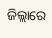ଜିଲ୍ଲାରେ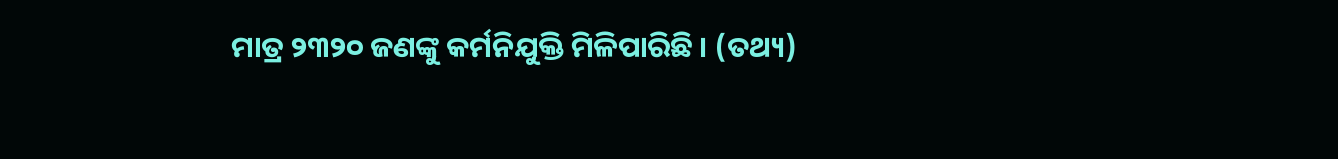ମାତ୍ର ୨୩୨୦ ଜଣଙ୍କୁ କର୍ମନିଯୁକ୍ତି ମିଳିପାରିଛି । (ତଥ୍ୟ)